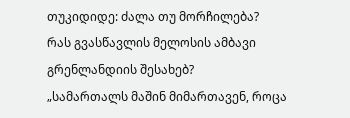თუკიდიდე: ძალა თუ მორჩილება?
რას გვასწავლის მელოსის ამბავი გრენლანდიის შესახებ?
„სამართალს მაშინ მიმართავენ, როცა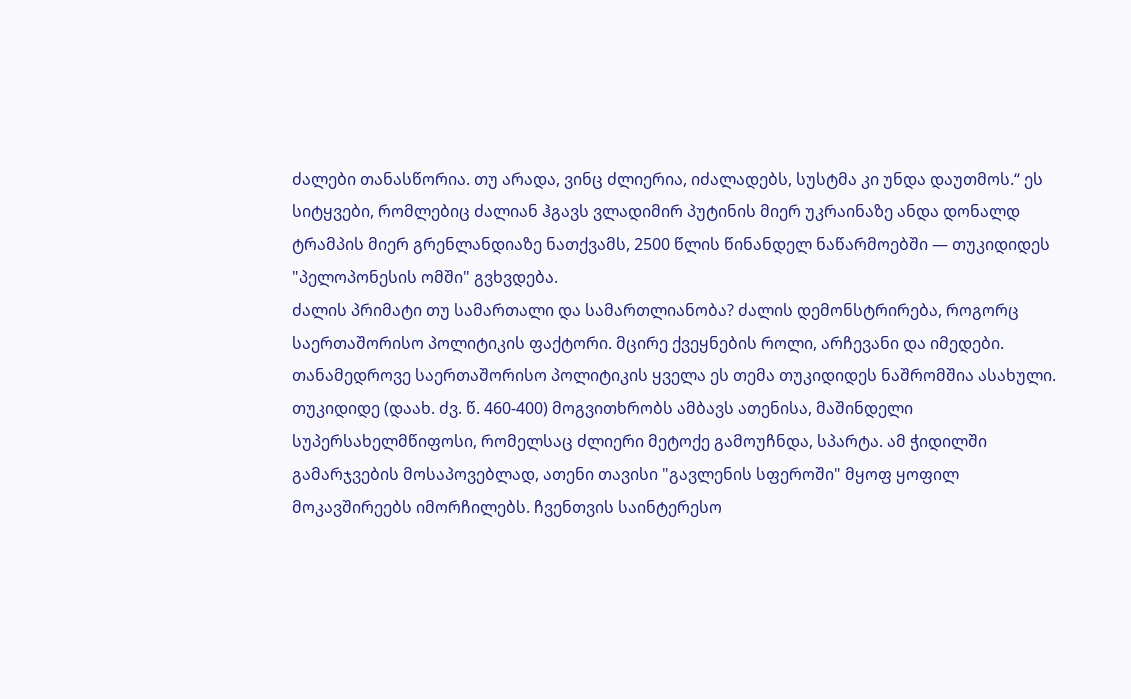ძალები თანასწორია. თუ არადა, ვინც ძლიერია, იძალადებს, სუსტმა კი უნდა დაუთმოს.“ ეს სიტყვები, რომლებიც ძალიან ჰგავს ვლადიმირ პუტინის მიერ უკრაინაზე ანდა დონალდ ტრამპის მიერ გრენლანდიაზე ნათქვამს, 2500 წლის წინანდელ ნაწარმოებში — თუკიდიდეს "პელოპონესის ომში" გვხვდება.
ძალის პრიმატი თუ სამართალი და სამართლიანობა? ძალის დემონსტრირება, როგორც საერთაშორისო პოლიტიკის ფაქტორი. მცირე ქვეყნების როლი, არჩევანი და იმედები. თანამედროვე საერთაშორისო პოლიტიკის ყველა ეს თემა თუკიდიდეს ნაშრომშია ასახული.
თუკიდიდე (დაახ. ძვ. წ. 460-400) მოგვითხრობს ამბავს ათენისა, მაშინდელი სუპერსახელმწიფოსი, რომელსაც ძლიერი მეტოქე გამოუჩნდა, სპარტა. ამ ჭიდილში გამარჯვების მოსაპოვებლად, ათენი თავისი "გავლენის სფეროში" მყოფ ყოფილ მოკავშირეებს იმორჩილებს. ჩვენთვის საინტერესო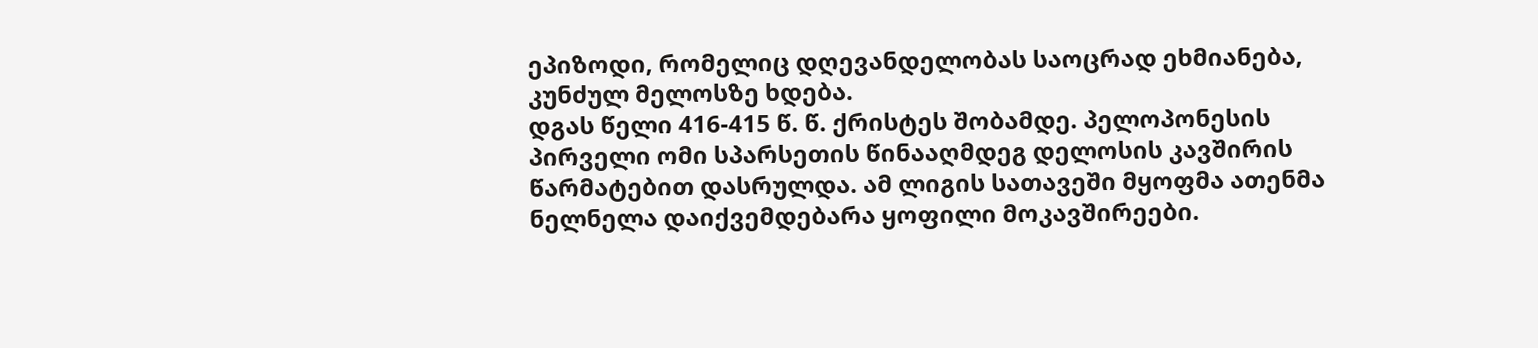ეპიზოდი, რომელიც დღევანდელობას საოცრად ეხმიანება, კუნძულ მელოსზე ხდება.
დგას წელი 416-415 წ. წ. ქრისტეს შობამდე. პელოპონესის პირველი ომი სპარსეთის წინააღმდეგ დელოსის კავშირის წარმატებით დასრულდა. ამ ლიგის სათავეში მყოფმა ათენმა ნელნელა დაიქვემდებარა ყოფილი მოკავშირეები.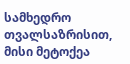სამხედრო თვალსაზრისით, მისი მეტოქეა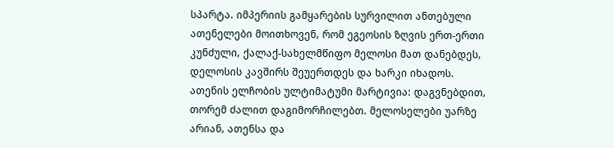სპარტა. იმპერიის გამყარების სურვილით ანთებული ათენელები მოითხოვენ, რომ ეგეოსის ზღვის ერთ-ერთი კუნძული, ქალაქ-სახელმწიფო მელოსი მათ დანებდეს, დელოსის კავშირს შეუერთდეს და ხარკი იხადოს. ათენის ელჩობის ულტიმატუმი მარტივია: დაგვნებდით, თორემ ძალით დაგიმორჩილებთ. მელოსელები უარზე არიან, ათენსა და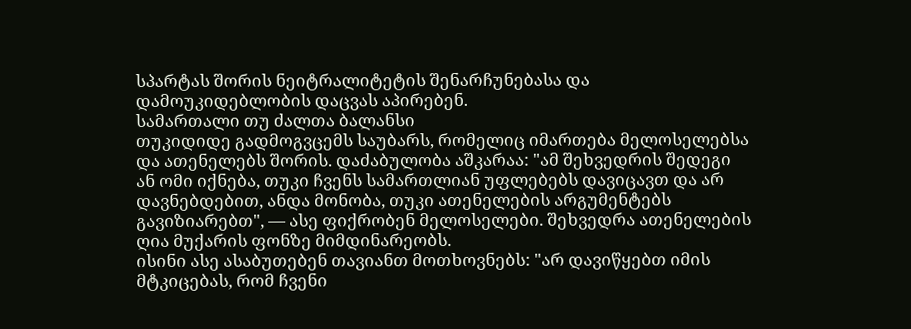სპარტას შორის ნეიტრალიტეტის შენარჩუნებასა და დამოუკიდებლობის დაცვას აპირებენ.
სამართალი თუ ძალთა ბალანსი
თუკიდიდე გადმოგვცემს საუბარს, რომელიც იმართება მელოსელებსა და ათენელებს შორის. დაძაბულობა აშკარაა: "ამ შეხვედრის შედეგი ან ომი იქნება, თუკი ჩვენს სამართლიან უფლებებს დავიცავთ და არ დავნებდებით, ანდა მონობა, თუკი ათენელების არგუმენტებს გავიზიარებთ", — ასე ფიქრობენ მელოსელები. შეხვედრა ათენელების ღია მუქარის ფონზე მიმდინარეობს.
ისინი ასე ასაბუთებენ თავიანთ მოთხოვნებს: "არ დავიწყებთ იმის მტკიცებას, რომ ჩვენი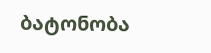ბატონობა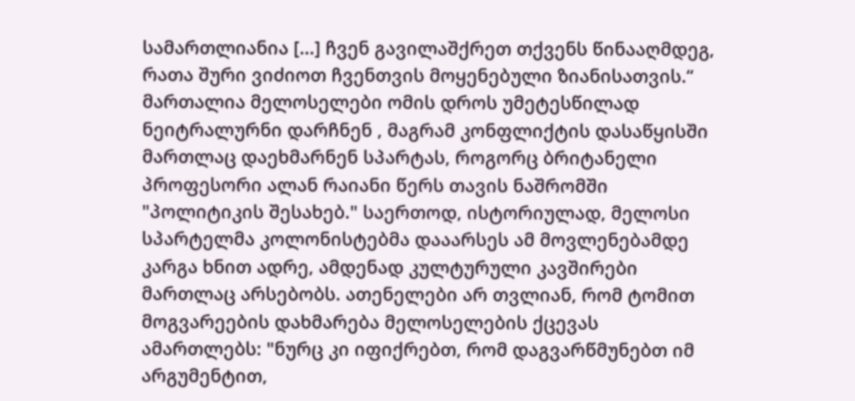სამართლიანია [...] ჩვენ გავილაშქრეთ თქვენს წინააღმდეგ, რათა შური ვიძიოთ ჩვენთვის მოყენებული ზიანისათვის.“ მართალია მელოსელები ომის დროს უმეტესწილად ნეიტრალურნი დარჩნენ , მაგრამ კონფლიქტის დასაწყისში მართლაც დაეხმარნენ სპარტას, როგორც ბრიტანელი პროფესორი ალან რაიანი წერს თავის ნაშრომში "პოლიტიკის შესახებ." საერთოდ, ისტორიულად, მელოსი სპარტელმა კოლონისტებმა დააარსეს ამ მოვლენებამდე კარგა ხნით ადრე, ამდენად კულტურული კავშირები მართლაც არსებობს. ათენელები არ თვლიან, რომ ტომით მოგვარეების დახმარება მელოსელების ქცევას ამართლებს: "ნურც კი იფიქრებთ, რომ დაგვარწმუნებთ იმ არგუმენტით,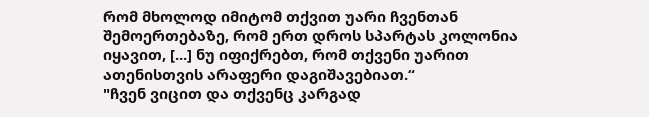რომ მხოლოდ იმიტომ თქვით უარი ჩვენთან შემოერთებაზე, რომ ერთ დროს სპარტას კოლონია იყავით, [...] ნუ იფიქრებთ, რომ თქვენი უარით ათენისთვის არაფერი დაგიშავებიათ.“
"ჩვენ ვიცით და თქვენც კარგად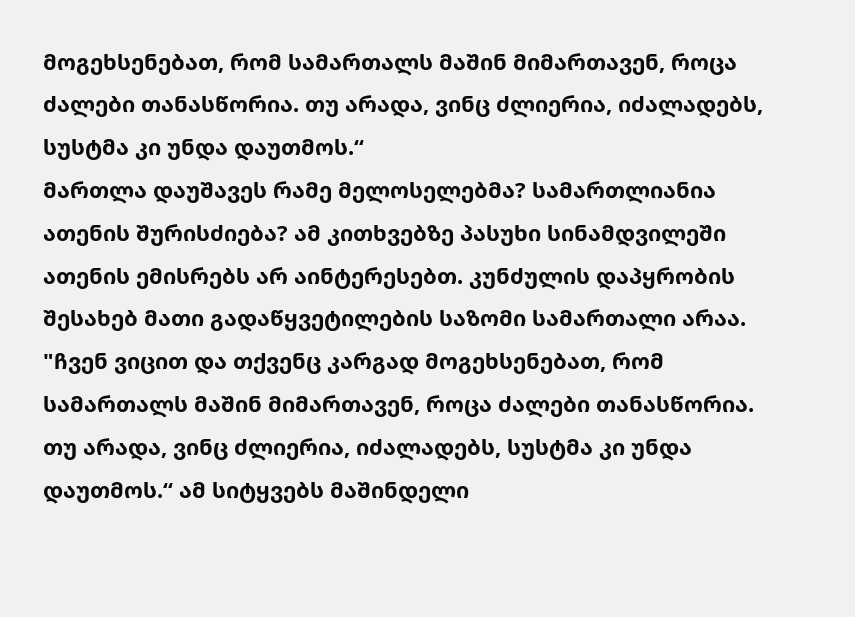მოგეხსენებათ, რომ სამართალს მაშინ მიმართავენ, როცა ძალები თანასწორია. თუ არადა, ვინც ძლიერია, იძალადებს, სუსტმა კი უნდა დაუთმოს.“
მართლა დაუშავეს რამე მელოსელებმა? სამართლიანია ათენის შურისძიება? ამ კითხვებზე პასუხი სინამდვილეში ათენის ემისრებს არ აინტერესებთ. კუნძულის დაპყრობის შესახებ მათი გადაწყვეტილების საზომი სამართალი არაა. "ჩვენ ვიცით და თქვენც კარგად მოგეხსენებათ, რომ სამართალს მაშინ მიმართავენ, როცა ძალები თანასწორია. თუ არადა, ვინც ძლიერია, იძალადებს, სუსტმა კი უნდა დაუთმოს.“ ამ სიტყვებს მაშინდელი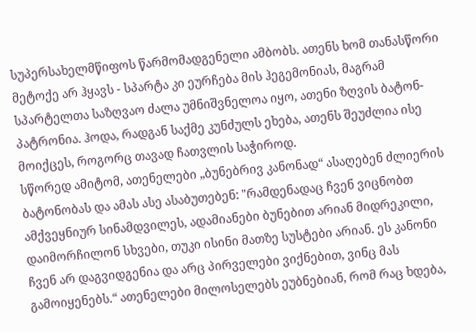სუპერსახელმწიფოს წარმომადგენელი ამბობს. ათენს ხომ თანასწორი მეტოქე არ ჰყავს - სპარტა კი ეურჩება მის ჰეგემონიას, მაგრამ სპარტელთა საზღვაო ძალა უმნიშვნელოა იყო, ათენი ზღვის ბატონ-პატრონია. ჰოდა, რადგან საქმე კუნძულს ეხება, ათენს შეუძლია ისე მოიქცეს, როგორც თავად ჩათვლის საჭიროდ.
სწორედ ამიტომ, ათენელები „ბუნებრივ კანონად“ ასაღებენ ძლიერის ბატონობას და ამას ასე ასაბუთებენ: "რამდენადაც ჩვენ ვიცნობთ ამქვეყნიურ სინამდვილეს, ადამიანები ბუნებით არიან მიდრეკილი, დაიმორჩილონ სხვები, თუკი ისინი მათზე სუსტები არიან. ეს კანონი ჩვენ არ დაგვიდგენია და არც პირველები ვიქნებით, ვინც მას გამოიყენებს.“ ათენელები მილოსელებს ეუბნებიან, რომ რაც ხდება,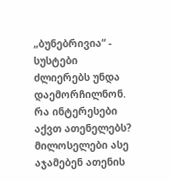„ბუნებრივია“ - სუსტები ძლიერებს უნდა დაემორჩილნონ.
რა ინტერესები აქვთ ათენელებს?
მილოსელები ასე აჯამებენ ათენის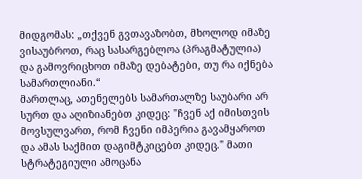მიდგომას: „თქვენ გვთავაზობთ, მხოლოდ იმაზე ვისაუბროთ, რაც სასარგებლოა (პრაგმატულია) და გამოვრიცხოთ იმაზე დებატები, თუ რა იქნება სამართლიანი.“
მართლაც, ათენელებს სამართალზე საუბარი არ სურთ და აღიზიანებთ კიდეც: "ჩვენ აქ იმისთვის მოვსულვართ, რომ ჩვენი იმპერია გავამყაროთ და ამას საქმით დაგიმტკიცებთ კიდეც." მათი სტრატეგიული ამოცანა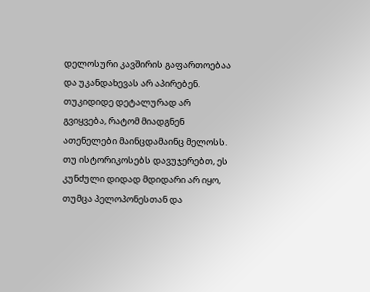დელოსური კავშირის გაფართოებაა და უკანდახევას არ აპირებენ.
თუკიდიდე დეტალურად არ გვიყვება, რატომ მიადგნენ ათენელები მაინცდამაინც მელოსს. თუ ისტორიკოსებს დავუჯერებთ, ეს კუნძული დიდად მდიდარი არ იყო, თუმცა პელოპონესთან და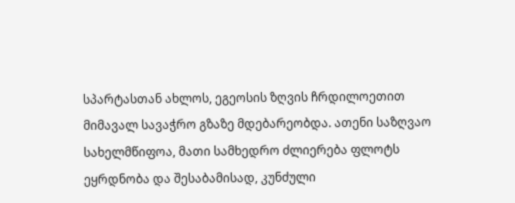სპარტასთან ახლოს, ეგეოსის ზღვის ჩრდილოეთით მიმავალ სავაჭრო გზაზე მდებარეობდა. ათენი საზღვაო სახელმწიფოა, მათი სამხედრო ძლიერება ფლოტს ეყრდნობა და შესაბამისად, კუნძული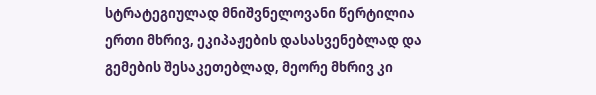სტრატეგიულად მნიშვნელოვანი წერტილია ერთი მხრივ, ეკიპაჟების დასასვენებლად და გემების შესაკეთებლად, მეორე მხრივ კი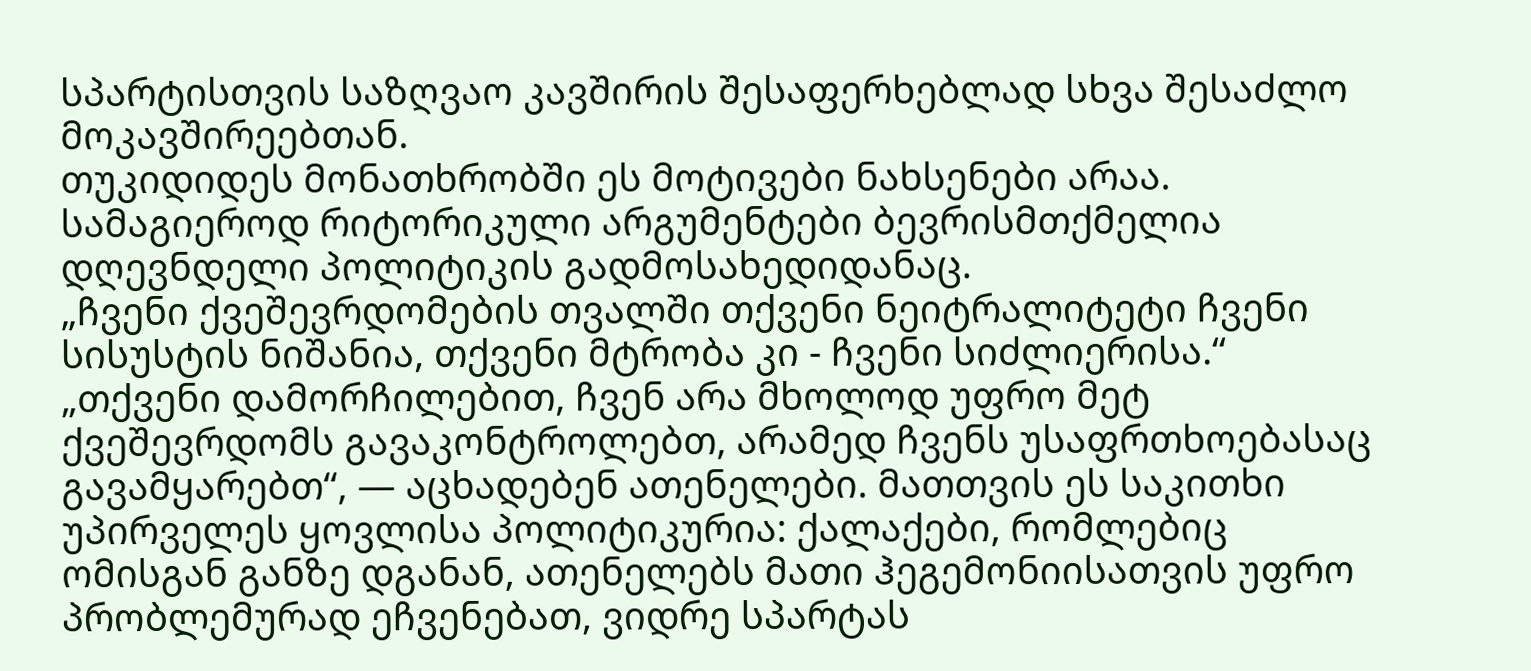სპარტისთვის საზღვაო კავშირის შესაფერხებლად სხვა შესაძლო მოკავშირეებთან.
თუკიდიდეს მონათხრობში ეს მოტივები ნახსენები არაა. სამაგიეროდ რიტორიკული არგუმენტები ბევრისმთქმელია დღევნდელი პოლიტიკის გადმოსახედიდანაც.
„ჩვენი ქვეშევრდომების თვალში თქვენი ნეიტრალიტეტი ჩვენი სისუსტის ნიშანია, თქვენი მტრობა კი - ჩვენი სიძლიერისა.“
„თქვენი დამორჩილებით, ჩვენ არა მხოლოდ უფრო მეტ ქვეშევრდომს გავაკონტროლებთ, არამედ ჩვენს უსაფრთხოებასაც გავამყარებთ“, — აცხადებენ ათენელები. მათთვის ეს საკითხი უპირველეს ყოვლისა პოლიტიკურია: ქალაქები, რომლებიც ომისგან განზე დგანან, ათენელებს მათი ჰეგემონიისათვის უფრო პრობლემურად ეჩვენებათ, ვიდრე სპარტას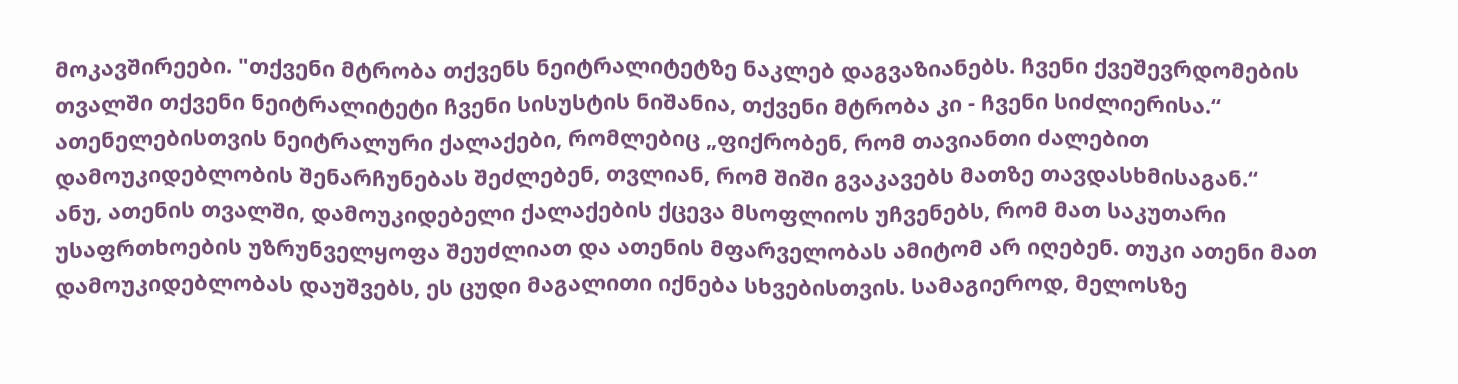მოკავშირეები. "თქვენი მტრობა თქვენს ნეიტრალიტეტზე ნაკლებ დაგვაზიანებს. ჩვენი ქვეშევრდომების თვალში თქვენი ნეიტრალიტეტი ჩვენი სისუსტის ნიშანია, თქვენი მტრობა კი - ჩვენი სიძლიერისა.“ ათენელებისთვის ნეიტრალური ქალაქები, რომლებიც „ფიქრობენ, რომ თავიანთი ძალებით დამოუკიდებლობის შენარჩუნებას შეძლებენ, თვლიან, რომ შიში გვაკავებს მათზე თავდასხმისაგან.“
ანუ, ათენის თვალში, დამოუკიდებელი ქალაქების ქცევა მსოფლიოს უჩვენებს, რომ მათ საკუთარი უსაფრთხოების უზრუნველყოფა შეუძლიათ და ათენის მფარველობას ამიტომ არ იღებენ. თუკი ათენი მათ დამოუკიდებლობას დაუშვებს, ეს ცუდი მაგალითი იქნება სხვებისთვის. სამაგიეროდ, მელოსზე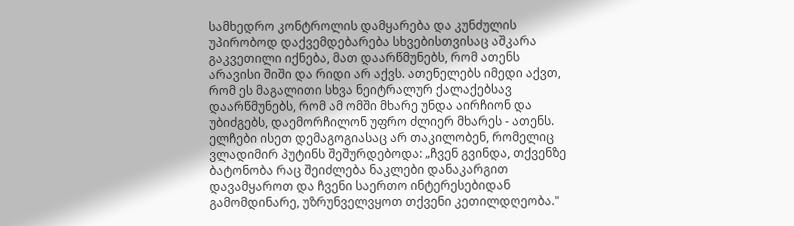სამხედრო კონტროლის დამყარება და კუნძულის უპირობოდ დაქვემდებარება სხვებისთვისაც აშკარა გაკვეთილი იქნება, მათ დაარწმუნებს, რომ ათენს არავისი შიში და რიდი არ აქვს. ათენელებს იმედი აქვთ, რომ ეს მაგალითი სხვა ნეიტრალურ ქალაქებსავ დაარწმუნებს, რომ ამ ომში მხარე უნდა აირჩიონ და უბიძგებს, დაემორჩილონ უფრო ძლიერ მხარეს - ათენს.
ელჩები ისეთ დემაგოგიასაც არ თაკილობენ, რომელიც ვლადიმირ პუტინს შეშურდებოდა: „ჩვენ გვინდა, თქვენზე ბატონობა რაც შეიძლება ნაკლები დანაკარგით დავამყაროთ და ჩვენი საერთო ინტერესებიდან გამომდინარე, უზრუნველვყოთ თქვენი კეთილდღეობა."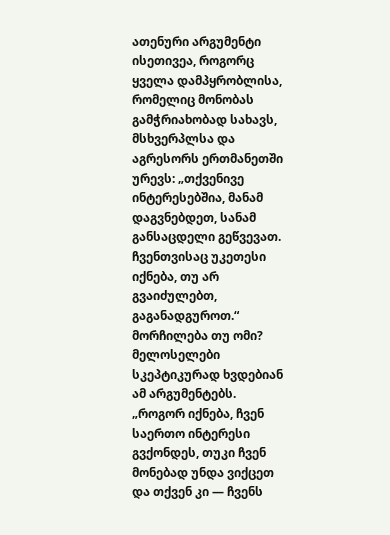ათენური არგუმენტი ისეთივეა, როგორც ყველა დამპყრობლისა, რომელიც მონობას გამჭრიახობად სახავს, მსხვერპლსა და აგრესორს ერთმანეთში ურევს: „თქვენივე ინტერესებშია, მანამ დაგვნებდეთ, სანამ განსაცდელი გეწვევათ. ჩვენთვისაც უკეთესი იქნება, თუ არ გვაიძულებთ, გაგანადგუროთ.“
მორჩილება თუ ომი?
მელოსელები სკეპტიკურად ხვდებიან ამ არგუმენტებს. „როგორ იქნება, ჩვენ საერთო ინტერესი გვქონდეს, თუკი ჩვენ მონებად უნდა ვიქცეთ და თქვენ კი — ჩვენს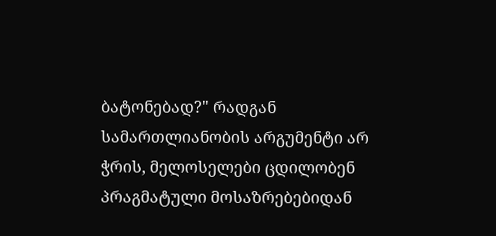ბატონებად?" რადგან სამართლიანობის არგუმენტი არ ჭრის, მელოსელები ცდილობენ პრაგმატული მოსაზრებებიდან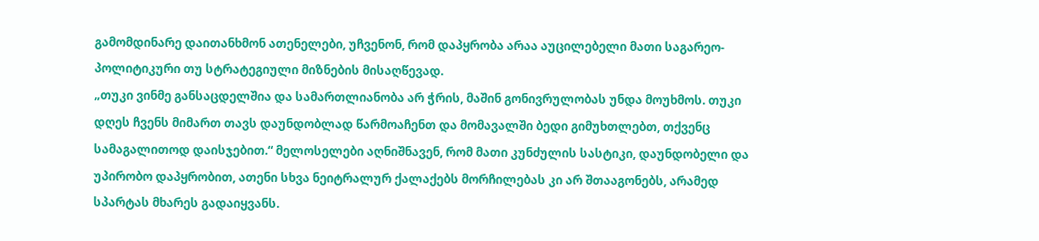გამომდინარე დაითანხმონ ათენელები, უჩვენონ, რომ დაპყრობა არაა აუცილებელი მათი საგარეო-პოლიტიკური თუ სტრატეგიული მიზნების მისაღწევად.
„თუკი ვინმე განსაცდელშია და სამართლიანობა არ ჭრის, მაშინ გონივრულობას უნდა მოუხმოს. თუკი დღეს ჩვენს მიმართ თავს დაუნდობლად წარმოაჩენთ და მომავალში ბედი გიმუხთლებთ, თქვენც სამაგალითოდ დაისჯებით.“ მელოსელები აღნიშნავენ, რომ მათი კუნძულის სასტიკი, დაუნდობელი და უპირობო დაპყრობით, ათენი სხვა ნეიტრალურ ქალაქებს მორჩილებას კი არ შთააგონებს, არამედ სპარტას მხარეს გადაიყვანს.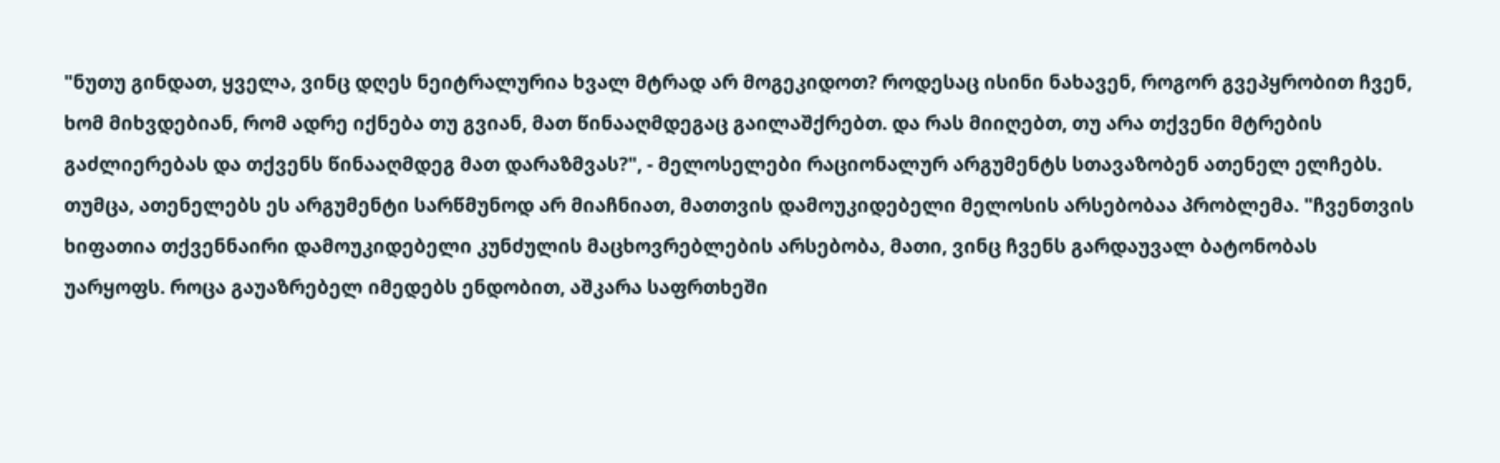"ნუთუ გინდათ, ყველა, ვინც დღეს ნეიტრალურია ხვალ მტრად არ მოგეკიდოთ? როდესაც ისინი ნახავენ, როგორ გვეპყრობით ჩვენ, ხომ მიხვდებიან, რომ ადრე იქნება თუ გვიან, მათ წინააღმდეგაც გაილაშქრებთ. და რას მიიღებთ, თუ არა თქვენი მტრების გაძლიერებას და თქვენს წინააღმდეგ მათ დარაზმვას?", - მელოსელები რაციონალურ არგუმენტს სთავაზობენ ათენელ ელჩებს.
თუმცა, ათენელებს ეს არგუმენტი სარწმუნოდ არ მიაჩნიათ, მათთვის დამოუკიდებელი მელოსის არსებობაა პრობლემა. "ჩვენთვის ხიფათია თქვენნაირი დამოუკიდებელი კუნძულის მაცხოვრებლების არსებობა, მათი, ვინც ჩვენს გარდაუვალ ბატონობას უარყოფს. როცა გაუაზრებელ იმედებს ენდობით, აშკარა საფრთხეში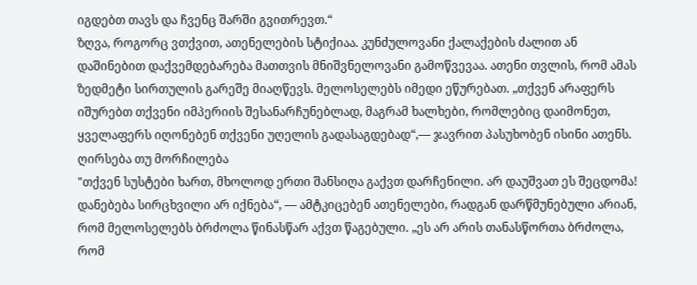იგდებთ თავს და ჩვენც შარში გვითრევთ.“
ზღვა, როგორც ვთქვით, ათენელების სტიქიაა. კუნძულოვანი ქალაქების ძალით ან დაშინებით დაქვემდებარება მათთვის მნიშვნელოვანი გამოწვევაა. ათენი თვლის, რომ ამას ზედმეტი სირთულის გარეშე მიაღწევს. მელოსელებს იმედი ეწურებათ. „თქვენ არაფერს იშურებთ თქვენი იმპერიის შესანარჩუნებლად, მაგრამ ხალხები, რომლებიც დაიმონეთ, ყველაფერს იღონებენ თქვენი უღელის გადასაგდებად“,— ჯავრით პასუხობენ ისინი ათენს.
ღირსება თუ მორჩილება
"თქვენ სუსტები ხართ, მხოლოდ ერთი შანსიღა გაქვთ დარჩენილი. არ დაუშვათ ეს შეცდომა! დანებება სირცხვილი არ იქნება“, — ამტკიცებენ ათენელები, რადგან დარწმუნებული არიან, რომ მელოსელებს ბრძოლა წინასწარ აქვთ წაგებული. „ეს არ არის თანასწორთა ბრძოლა, რომ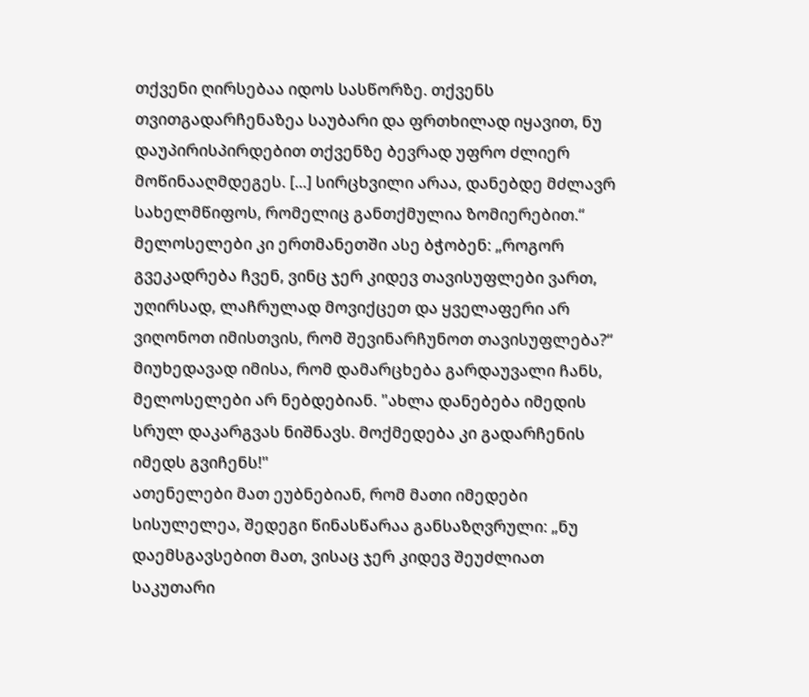თქვენი ღირსებაა იდოს სასწორზე. თქვენს თვითგადარჩენაზეა საუბარი და ფრთხილად იყავით, ნუ დაუპირისპირდებით თქვენზე ბევრად უფრო ძლიერ მოწინააღმდეგეს. [...] სირცხვილი არაა, დანებდე მძლავრ სახელმწიფოს, რომელიც განთქმულია ზომიერებით.“
მელოსელები კი ერთმანეთში ასე ბჭობენ: „როგორ გვეკადრება ჩვენ, ვინც ჯერ კიდევ თავისუფლები ვართ, უღირსად, ლაჩრულად მოვიქცეთ და ყველაფერი არ ვიღონოთ იმისთვის, რომ შევინარჩუნოთ თავისუფლება?“
მიუხედავად იმისა, რომ დამარცხება გარდაუვალი ჩანს, მელოსელები არ ნებდებიან. "ახლა დანებება იმედის სრულ დაკარგვას ნიშნავს. მოქმედება კი გადარჩენის იმედს გვიჩენს!"
ათენელები მათ ეუბნებიან, რომ მათი იმედები სისულელეა, შედეგი წინასწარაა განსაზღვრული: „ნუ დაემსგავსებით მათ, ვისაც ჯერ კიდევ შეუძლიათ საკუთარი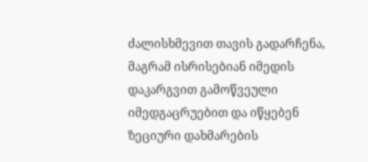ძალისხმევით თავის გადარჩენა, მაგრამ ისრისებიან იმედის დაკარგვით გამოწვეული იმედგაცრუებით და იწყებენ ზეციური დახმარების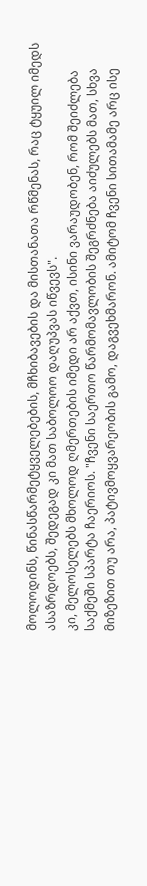მოლოდინს, წინასწარმეტყველებების, მჩხიბავების და მისთანათა რწმენას, რაც ტყუილ იმედს ასაზრდოებს, შედეგად კი მათ საბოლოო დაღუპვას იწვევს".
კი, მელოსელებს მხოლოდ ღმერთების იმედი არ აქვთ, ისინი ვარაუდობენ, რომ შეიძლება საქმეში სპარტა ჩაერიოს. "ჩვენი საერთო წარმომავლობის შეგრძნება აიძულებს მათ, სხვა მიზეზით თუ არა, პატივმოყვარეობის გამო, დაგვეხმარონ. ამიტომ ჩვენი სითამამე არც ისე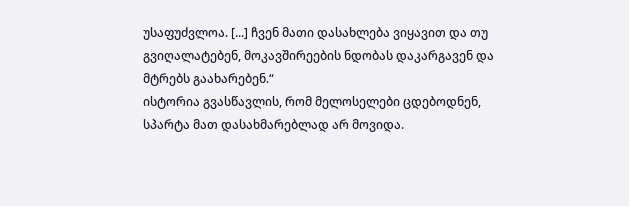უსაფუძვლოა. [...] ჩვენ მათი დასახლება ვიყავით და თუ გვიღალატებენ, მოკავშირეების ნდობას დაკარგავენ და მტრებს გაახარებენ.“
ისტორია გვასწავლის, რომ მელოსელები ცდებოდნენ, სპარტა მათ დასახმარებლად არ მოვიდა.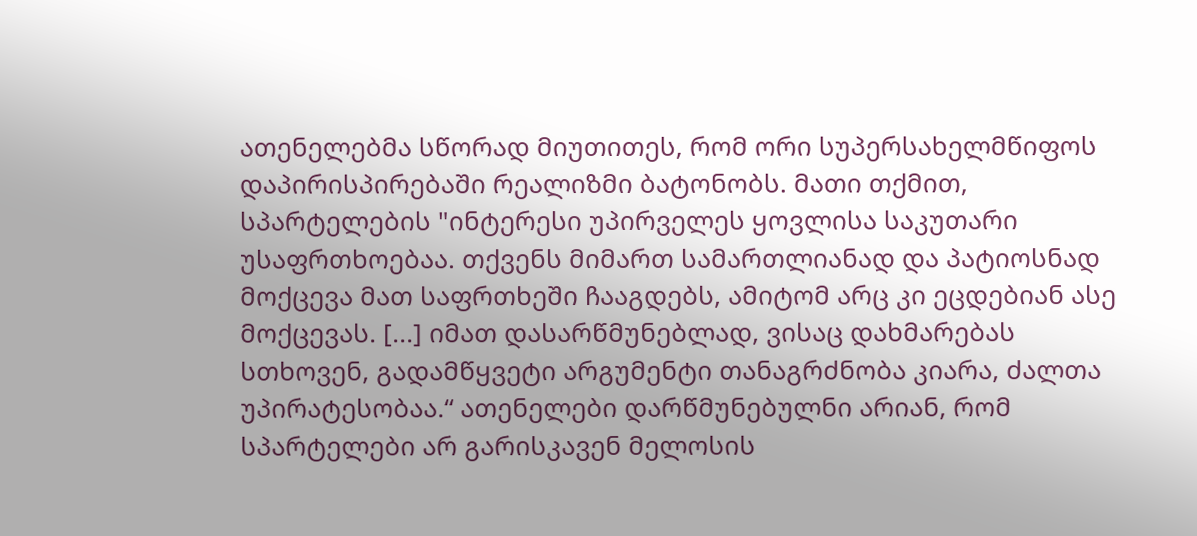ათენელებმა სწორად მიუთითეს, რომ ორი სუპერსახელმწიფოს დაპირისპირებაში რეალიზმი ბატონობს. მათი თქმით, სპარტელების "ინტერესი უპირველეს ყოვლისა საკუთარი უსაფრთხოებაა. თქვენს მიმართ სამართლიანად და პატიოსნად მოქცევა მათ საფრთხეში ჩააგდებს, ამიტომ არც კი ეცდებიან ასე მოქცევას. [...] იმათ დასარწმუნებლად, ვისაც დახმარებას სთხოვენ, გადამწყვეტი არგუმენტი თანაგრძნობა კიარა, ძალთა უპირატესობაა.“ ათენელები დარწმუნებულნი არიან, რომ სპარტელები არ გარისკავენ მელოსის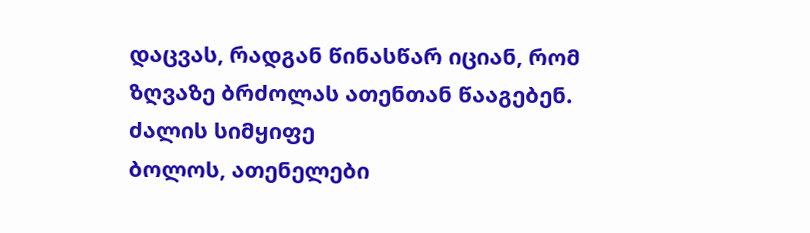დაცვას, რადგან წინასწარ იციან, რომ ზღვაზე ბრძოლას ათენთან წააგებენ.
ძალის სიმყიფე
ბოლოს, ათენელები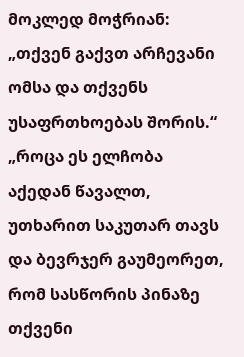მოკლედ მოჭრიან: „თქვენ გაქვთ არჩევანი ომსა და თქვენს უსაფრთხოებას შორის.“ „როცა ეს ელჩობა აქედან წავალთ, უთხარით საკუთარ თავს და ბევრჯერ გაუმეორეთ, რომ სასწორის პინაზე თქვენი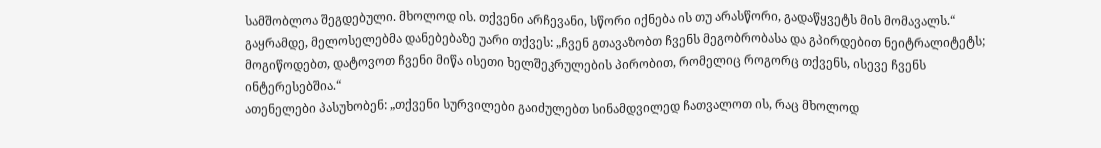სამშობლოა შეგდებული. მხოლოდ ის. თქვენი არჩევანი, სწორი იქნება ის თუ არასწორი, გადაწყვეტს მის მომავალს.“
გაყრამდე, მელოსელებმა დანებებაზე უარი თქვეს: „ჩვენ გთავაზობთ ჩვენს მეგობრობასა და გპირდებით ნეიტრალიტეტს; მოგიწოდებთ, დატოვოთ ჩვენი მიწა ისეთი ხელშეკრულების პირობით, რომელიც როგორც თქვენს, ისევე ჩვენს ინტერესებშია.“
ათენელები პასუხობენ: „თქვენი სურვილები გაიძულებთ სინამდვილედ ჩათვალოთ ის, რაც მხოლოდ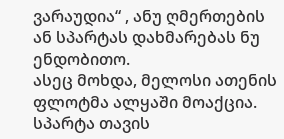ვარაუდია“ , ანუ ღმერთების ან სპარტას დახმარებას ნუ ენდობითო.
ასეც მოხდა, მელოსი ათენის ფლოტმა ალყაში მოაქცია. სპარტა თავის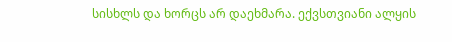სისხლს და ხორცს არ დაეხმარა. ექვსთვიანი ალყის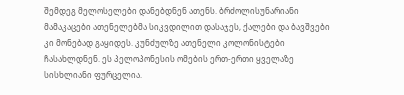შემდეგ მელოსელები დანებდნენ ათენს. ბრძოლისუნარიანი მამაკაცები ათენელებმა სიკვდილით დასაჯეს, ქალები და ბავშვები კი მონებად გაყიდეს. კუნძულზე ათენელი კოლონისტები ჩასახლდნენ. ეს პელოპონესის ომების ერთ-ერთი ყველაზე სისხლიანი ფურცელია.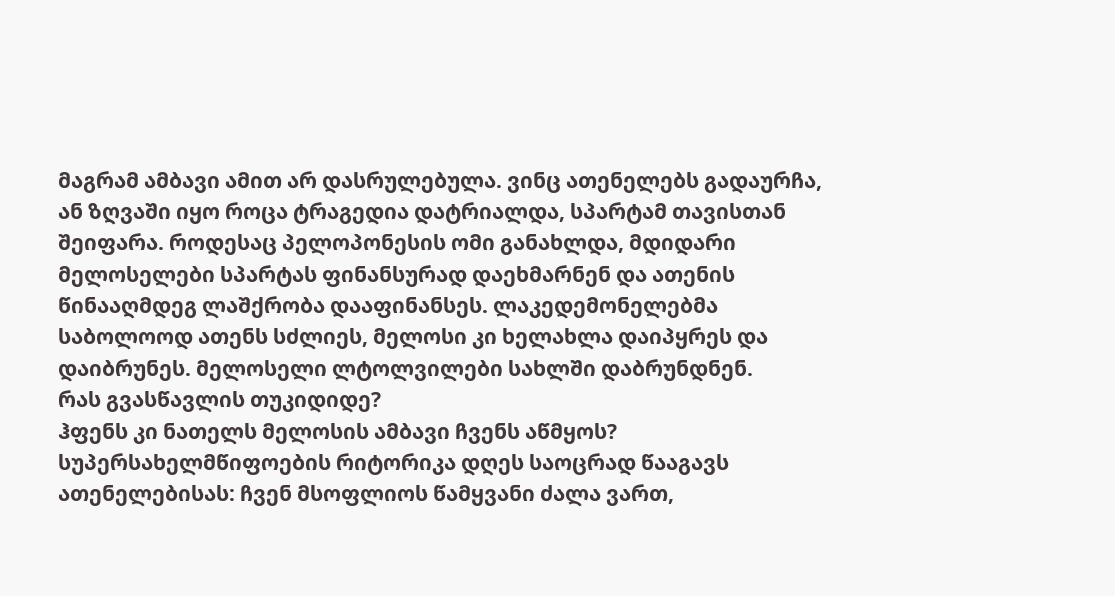მაგრამ ამბავი ამით არ დასრულებულა. ვინც ათენელებს გადაურჩა, ან ზღვაში იყო როცა ტრაგედია დატრიალდა, სპარტამ თავისთან შეიფარა. როდესაც პელოპონესის ომი განახლდა, მდიდარი მელოსელები სპარტას ფინანსურად დაეხმარნენ და ათენის წინააღმდეგ ლაშქრობა დააფინანსეს. ლაკედემონელებმა საბოლოოდ ათენს სძლიეს, მელოსი კი ხელახლა დაიპყრეს და დაიბრუნეს. მელოსელი ლტოლვილები სახლში დაბრუნდნენ.
რას გვასწავლის თუკიდიდე?
ჰფენს კი ნათელს მელოსის ამბავი ჩვენს აწმყოს? სუპერსახელმწიფოების რიტორიკა დღეს საოცრად წააგავს ათენელებისას: ჩვენ მსოფლიოს წამყვანი ძალა ვართ,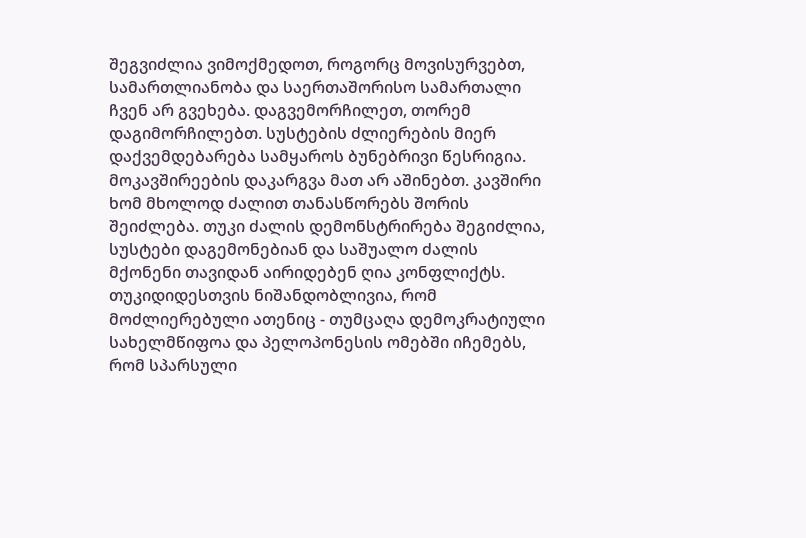შეგვიძლია ვიმოქმედოთ, როგორც მოვისურვებთ, სამართლიანობა და საერთაშორისო სამართალი ჩვენ არ გვეხება. დაგვემორჩილეთ, თორემ დაგიმორჩილებთ. სუსტების ძლიერების მიერ დაქვემდებარება სამყაროს ბუნებრივი წესრიგია.
მოკავშირეების დაკარგვა მათ არ აშინებთ. კავშირი ხომ მხოლოდ ძალით თანასწორებს შორის შეიძლება. თუკი ძალის დემონსტრირება შეგიძლია, სუსტები დაგემონებიან და საშუალო ძალის მქონენი თავიდან აირიდებენ ღია კონფლიქტს. თუკიდიდესთვის ნიშანდობლივია, რომ მოძლიერებული ათენიც - თუმცაღა დემოკრატიული სახელმწიფოა და პელოპონესის ომებში იჩემებს, რომ სპარსული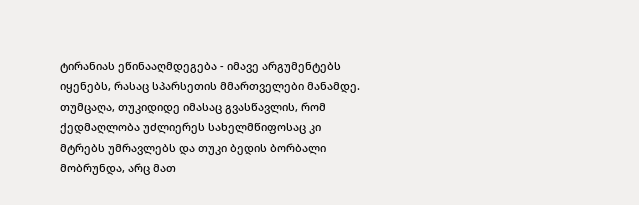ტირანიას ეწინააღმდეგება - იმავე არგუმენტებს იყენებს, რასაც სპარსეთის მმართველები მანამდე.
თუმცაღა, თუკიდიდე იმასაც გვასწავლის, რომ ქედმაღლობა უძლიერეს სახელმწიფოსაც კი მტრებს უმრავლებს და თუკი ბედის ბორბალი მობრუნდა, არც მათ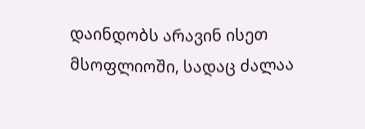დაინდობს არავინ ისეთ მსოფლიოში, სადაც ძალაა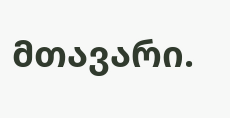მთავარი.